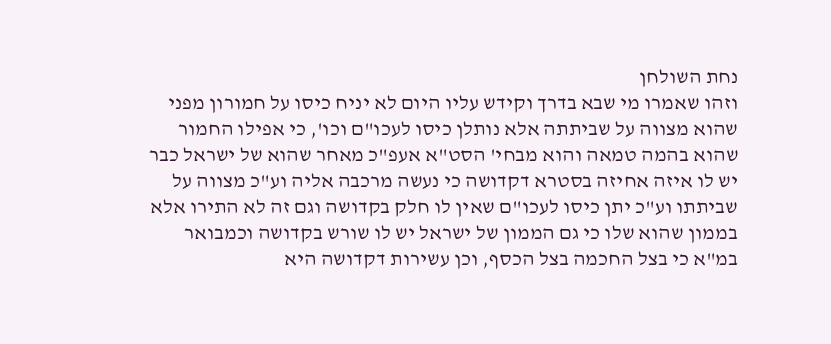נחת השולחן
וזהו שאמרו מי שבא בדרך וקידש עליו היום לא יניח כיסו על חמורון מפני שהוא מצווה על שביתתה אלא נותלן כיסו לעכו"ם וכו', כי אפילו החמור שהוא בהמה טמאה והוא מבחי' הסט"א אעפ"כ מאחר שהוא של ישראל כבר יש לו איזה אחיזה בסטרא דקדושה כי נעשה מרכבה אליה וע"כ מצווה על שביתתו וע"כ יתן כיסו לעכו"ם שאין לו חלק בקדושה וגם זה לא התירו אלא בממון שהוא שלו כי גם הממון של ישראל יש לו שורש בקדושה וכמבואר במ"א כי בצל החכמה בצל הכסף, וכן עשירות דקדושה היא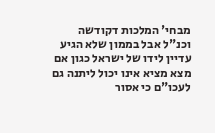מבחי' המלכות דקודשה וכנ"ל אבל בממון שלא הגיע עדיין לידו של ישראל כגון אם מצא מציא אינו יכול ליתנה גם לעכו"ם כי אסור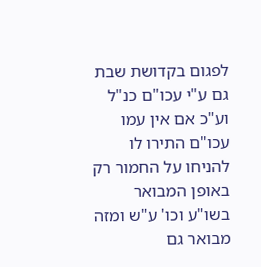לפגום בקדושת שבת גם ע"י עכו"ם כנ"ל וע"כ אם אין עמו עכו"ם התירו לו להניחו על החמור רק באופן המבואר בשו"ע וכו' ע"ש ומזה מבואר גם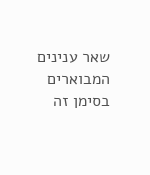שאר ענינים המבוארים בסימן זה